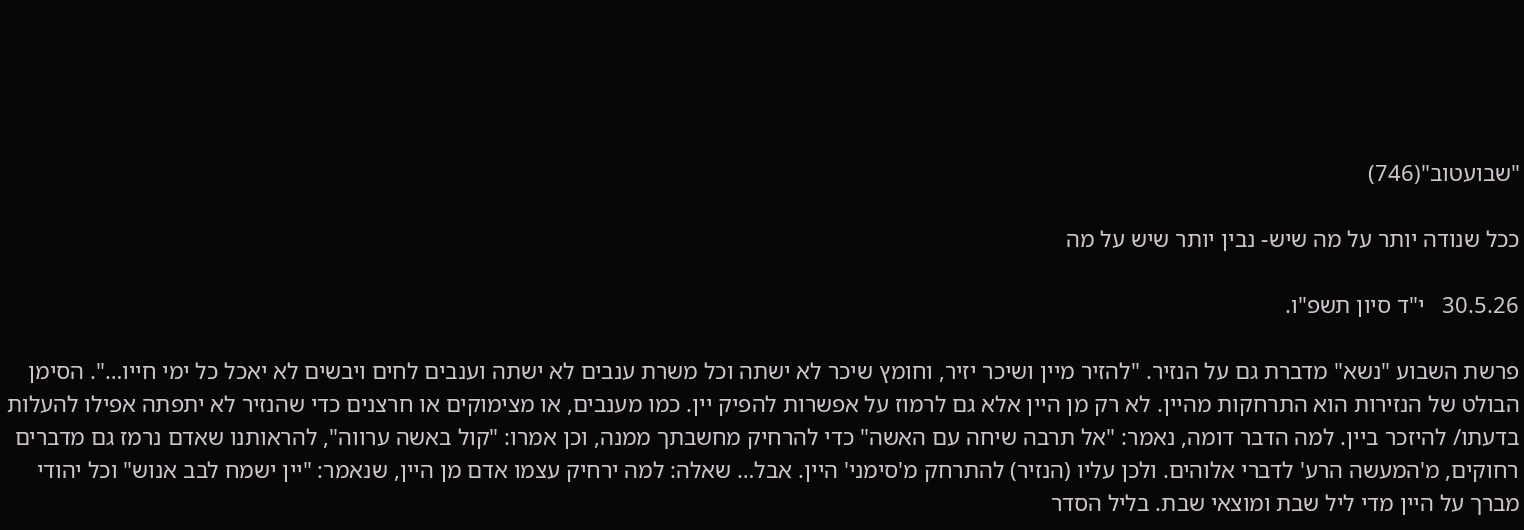"שבועטוב"(746)

ככל שנודה יותר על מה שיש- נבין יותר שיש על מה

30.5.26   י"ד סיון תשפ"ו.

פרשת השבוע "נשא" מדברת גם על הנזיר. "להזיר מיין ושיכר יזיר, וחומץ שיכר לא ישתה וכל משרת ענבים לא ישתה וענבים לחים ויבשים לא יאכל כל ימי חייו…". הסימן הבולט של הנזירות הוא התרחקות מהיין. לא רק מן היין אלא גם לרמוז על אפשרות להפיק יין. כמו מענבים, או מצימוקים או חרצנים כדי שהנזיר לא יתפתה אפילו להעלות בדעתו/ להיזכר ביין. למה הדבר דומה, נאמר: "אל תרבה שיחה עם האשה" כדי להרחיק מחשבתך ממנה, וכן אמרו: "קול באשה ערווה", להראותנו שאדם נרמז גם מדברים רחוקים, מ'המעשה הרע' לדברי אלוהים. ולכן עליו (הנזיר) להתרחק מ'סימני' היין. אבל… שאלה: למה ירחיק עצמו אדם מן היין, שנאמר: "יין ישמח לבב אנוש" וכל יהודי מברך על היין מדי ליל שבת ומוצאי שבת. בליל הסדר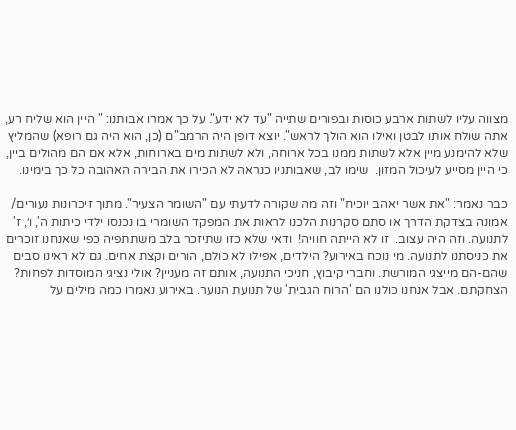מצווה עליו לשתות ארבע כוסות ובפורים שתייה "עד לא ידע". על כך אמרו אבותנו: " היין הוא שליח רע, אתה שולח אותו לבטן ואילו הוא הולך לראש". יוצא דופן היה הרמב"ם (כן, הוא היה גם רופא) שהמליץ שלא להימנע מיין אלא לשתות ממנו בכל ארוחה, ולא לשתות מים בארוחות, אלא אם הם מהולים ביין,  כי היין מסייע לעיכול המזון.  שימו לב, שאבותניו כנראה לא הכירו את הבירה האהובה כל כך בימינו.

כבר נאמר: "את אשר יאהב יוכיח" וזה מה שקורה לדעתי עם "השומר הצעיר". מתוך זיכרונות נעורים/ אמונה בצדקת הדרך או סתם סקרנות הלכנו לראות את המפקד השומרי בו נכנסו ילדי כיתות ה', ו׳, ז' לתנועה. וזה היה עצוב.  זו לא הייתה חוויה!  ודאי שלא כזו שתיזכר בלב משתתפיה כפי שאנחנו זוכרים את כניסתנו לתנועה. מי נוכח באירוע? הילדים, אפילו לא כולם, הורים וקצת אחים. גם לא ראינו סבים שהם-הם מייצגי המורשת. וחברי קיבוץ, חניכי התנועה, אותם זה מעניין? אולי נציגי המוסדות לפחות? הצחקתם. אבל אנחנו כולנו הם 'הרוח הגבית' של תנועת הנוער. באירוע נאמרו כמה מילים על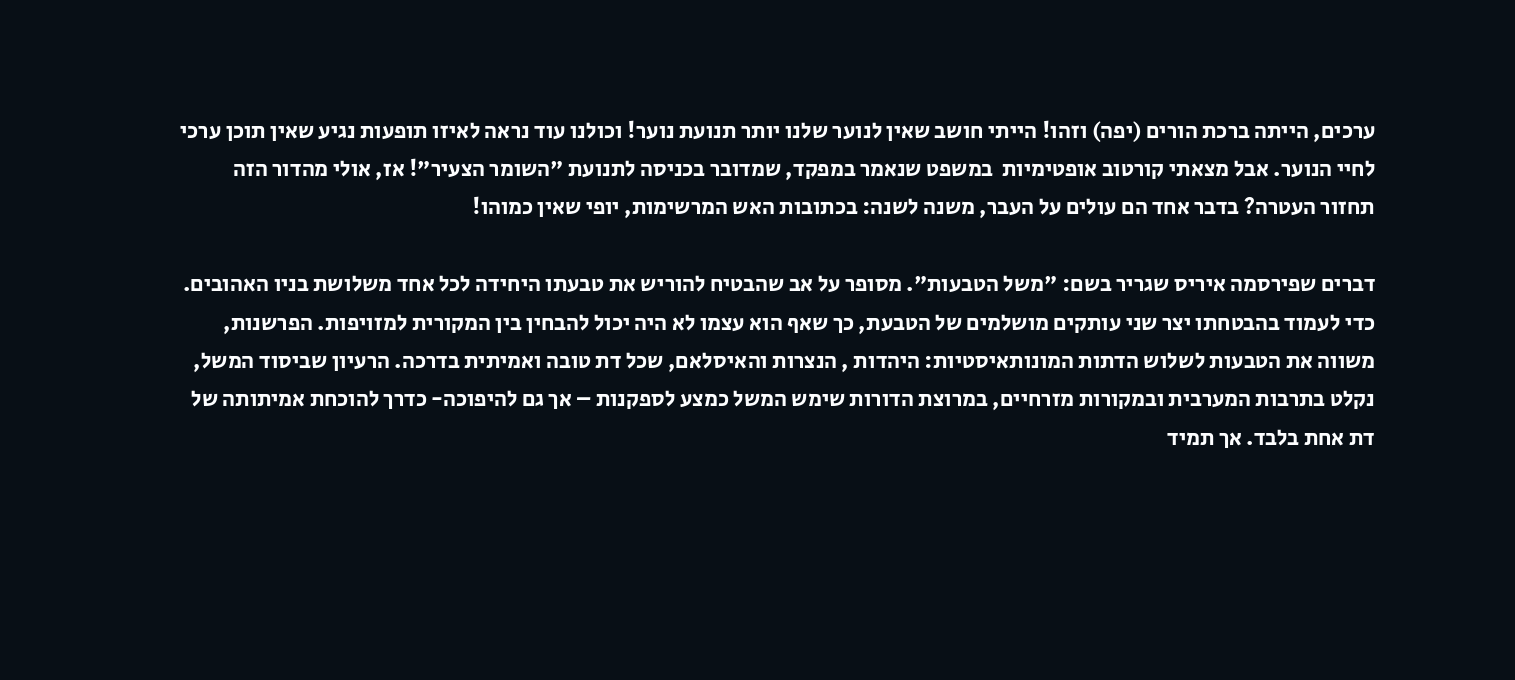ערכים, הייתה ברכת הורים (יפה) וזהו! הייתי חושב שאין לנוער שלנו יותר תנועת נוער! וכולנו עוד נראה לאיזו תופעות נגיע שאין תוכן ערכי לחיי הנוער. אבל מצאתי קורטוב אופטימיות  במשפט שנאמר במפקד, שמדובר בכניסה לתנועת "השומר הצעיר"! אז, אולי מהדור הזה תחזור העטרה? בדבר אחד הם עולים על העבר, משנה לשנה: בכתובות האש המרשימות, יופי שאין כמוהו!

דברים שפירסמה איריס שגריר בשם: "משל הטבעות". מסופר על אב שהבטיח להוריש את טבעתו היחידה לכל אחד משלושת בניו האהובים. כדי לעמוד בהבטחתו יצר שני עותקים מושלמים של הטבעת, כך שאף הוא עצמו לא היה יכול להבחין בין המקורית למזויפות. הפרשנות, משווה את הטבעות לשלוש הדתות המונותאיסטיות: היהדות , הנצרות והאיסלאם, שכל דת טובה ואמיתית בדרכה. הרעיון שביסוד המשל, נקלט בתרבות המערבית ובמקורות מזרחיים, במרוצת הדורות שימש המשל כמצע לספקנות – אך גם להיפוכה- כדרך להוכחת אמיתותה של דת אחת בלבד. אך תמיד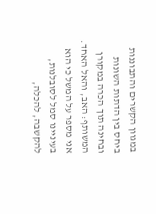במגוון הקשרים והתבוננות ביחס בין הדתות השונות ובחינה תוך הכרה במקורן המשותף: האב, והאל האחד. אני מספר על המשל כי הוא בעיניינו סמל לסובלנות, להקשבה, להכלה,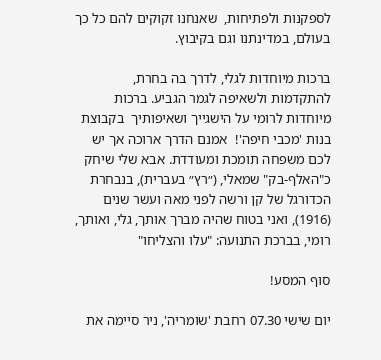לספקנות ולפתיחות,  שאנחנו זקוקים להם כל כך בעולם, במדינתנו וגם בקיבוץ.

ברכות מיוחדות לגלי, לדרך בה בחרת, להתקדמות ולשאיפה לגמר הגביע. ברכות מיוחדות לרומי על הישגייך ושאיפותיך  בקבוצת בנות 'מכבי חיפה'!  אמנם הדרך ארוכה אך יש לכם משפחה תומכת ומעודדת. אבא שלי שיחק כ"האלף-בק" שמאלי, (״רץ״ בעברית), בנבחרת הכדורגל של קן ורשה לפני מאה ועשר שנים (1916), ואני בטוח שהיה מברך אותך, גלי, ואותך, רומי, בברכת התנועה: "עלו והצליחו"

סוף המסע!

יום שישי 07.30 רחבת 'שומריה', ניר סיימה את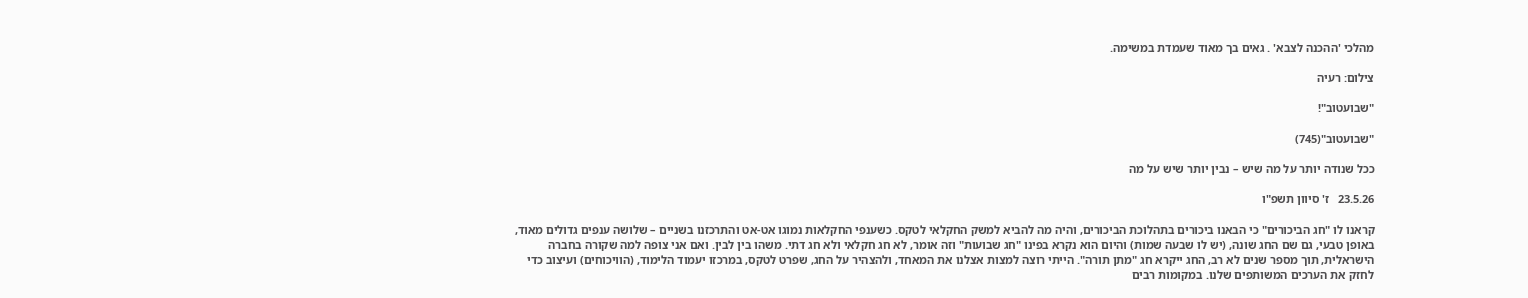מהלכי 'ההכנה לצבא' . גאים בך מאוד שעמדת במשימה.

צילום: רעיה

"שבועטוב"!

"שבועטוב"(745)

ככל שנודה יותר על מה שיש – נבין יותר שיש על מה

23.5.26   ז' סיוון תשפ"ו

קראנו לו "חג הביכורים" כי הבאנו ביכורים בתהלוכת הביכורים, והיה מה להביא למשק החקלאי לטקס. כשענפי החקלאות נמוגו אט-אט והתרכזנו בשניים – שלושה ענפים גדולים מאוד, באופן טבעי, גם שם החג שונה, (יש לו שבעה שמות) והיום הוא נקרא בפינו "חג שבועות" וזה אומר, לא חג חקלאי ולא חג דתי. משהו בין לבין. ואם אני צופה למה שקורה בחברה הישראלית, תוך מספר שנים לא רב, החג ייקרא חג "מתן תורה". הייתי רוצה למצות אצלנו את המאחד, ולהצהיר על החג, שפרט לטקס, במרכזו יעמוד הלימוד, (הוויכוחים) ועיצוב כדי לחזק את הערכים המשותפים שלנו. במקומות רבים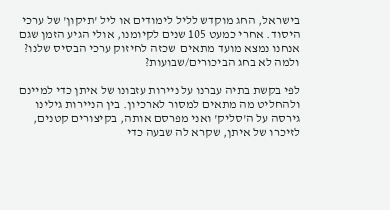בישראל, החג מוקדש לליל לימודים או ליל 'תיקון' של ערכי היסוד. אחרי כמעט 105 שנים לקיומנו, אולי הגיע הזמן שגם אנחנו נמצא מועד מתאים  שכזה לחיזוק ערכי הבסיס שלנו? ולמה לא בחג הביכורים/שבועות?

לפי בקשת בתיה עברנו על ניירות עזבונו של איתן כדי למיינם ולהחליט מה מתאים למסור לארכיון. בין הניירות גילינו גירסה על ה'סליק' ואני מפרסם אותה, בקיצורים קטנים, לזיכרו של איתן, שקרא לה שבעה כדי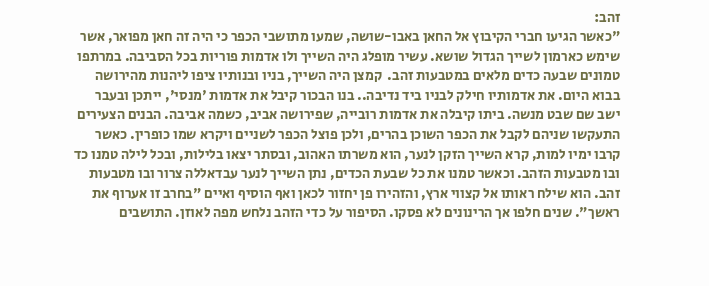זהב:
"כאשר הגיעו חברי הקיבוץ אל החאן באבו-שושה, שמעו מתושבי הכפר כי היה זה חאן מפואר, אשר שימש כארמון לשייך הגדול שושא. עשיר מופלג היה השייך ולו אדמות פוריות בכל הסביבה. במרתפו טמונים שבעה כדים מלאים במטבעות זהב.  קמצן היה השייך, בניו ובנותיו ציפו ליהנות מהירושה בבוא היום. את אדמותיו חילק לבניו ביד נדיבה.. בנו הבכור קיבל את אדמות 'מנסי', ייתכן ובעבר ישב שם שבט מנשה. ביתו קיבלה את אדמות רובייה, שפירושה אביב, כשמה אביבה. הבנים הצעירים התעקשו שניהם לקבל את הכפר השוכן בהרים, ולכן פוצל הכפר לשניים ויקרא שמו כופרין. כאשר קרבו ימיו למות, קרא השייך הזקן לנער, הוא משרתו האהוב, ובסתר יצאו בלילות, ובכל לילה טמנו כד ובו מטבעות הזהב. וכאשר טמנו את כל שבעת הכדים, נתן השייך לנער עבדאללה צרור ובו מטבעות זהב. הוא שילח ראותו אל קצווי ארץ, והזהירו פן יחזור לכאן ואף הוסיף ואיים "בחרב זו אערוף את ראשך". שנים חלפו אך הרינונים לא פסקו. הסיפור על כדי הזהב נלחש מפה לאוזן. התושבים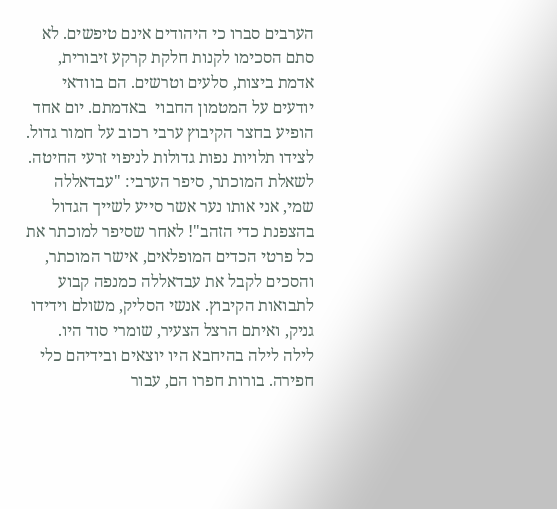הערבים סברו כי היהודים אינם טיפשים. לא סתם הסכימו לקנות חלקת קרקע זיבורית, אדמת ביצות, סלעים וטרשים. הם בוודאי יודעים על המטמון החבוי  באדמתם. יום אחד הופיע בחצר הקיבוץ ערבי רכוב על חמור גדול. לצידו תלויות נפות גדולות לניפוי זרעי החיטה. לשאלת המוכתר, סיפר הערבי: "עבדאללה שמי, אני אותו נער אשר סייע לשייך הגדול בהצפנת כדי הזהב"! לאחר שסיפר למוכתר את כל פרטי הכדים המופלאים, אישר המוכתר, והסכים לקבל את עבדאללה כמנפה קבוע לתבואות הקיבוץ. אנשי הסליק, משולם וידידו גניק, ואיתם הרצל הצעיר, שומרי סוד היו. לילה לילה בהיחבא היו יוצאים ובידיהם כלי חפירה. בורות חפרו הם, עבור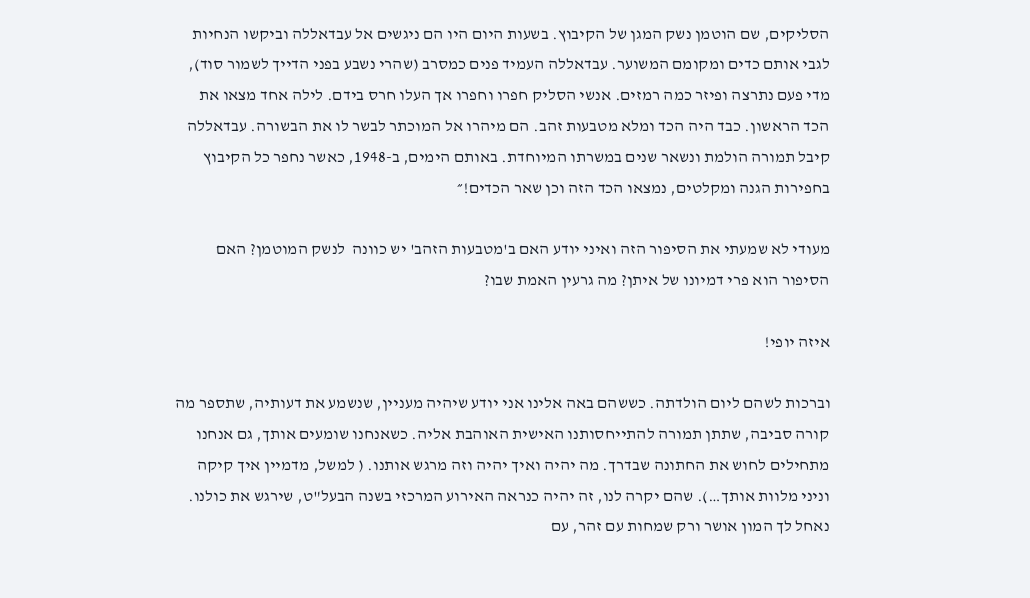הסליקים, שם הוטמן נשק המגן של הקיבוץ. בשעות היום היו הם ניגשים אל עבדאללה וביקשו הנחיות לגבי אותם כדים ומקומם המשוער. עבדאללה העמיד פנים כמסרב (שהרי נשבע בפני הדייך לשמור סוד), מדי פעם נתרצה ופיזר כמה רמזים. אנשי הסליק חפרו וחפרו אך העלו חרס בידם. לילה אחד מצאו את הכד הראשון. כבד היה הכד ומלא מטבעות זהב. הם מיהרו אל המוכתר לבשר לו את הבשורה. עבדאללה קיבל תמורה הולמת ונשאר שנים במשרתו המיוחדת. באותם הימים, ב-1948, כאשר נחפר כל הקיבוץ בחפירות הגנה ומקלטים, נמצאו הכד הזה וכן שאר הכדים!״

מעודי לא שמעתי את הסיפור הזה ואיני יודע האם ב'מטבעות הזהב' יש כוונה  לנשק המוטמן? האם הסיפור הוא פרי דמיונו של איתן? מה גרעין האמת שבו?

איזה יופי!

וברכות לשהם ליום הולדתה. כששהם באה אלינו אני יודע שיהיה מעניין, שנשמע את דעותיה, שתספר מה קורה סביבה, שתתן תמורה להתייחסותנו האישית האוהבת אליה. כשאנחנו שומעים אותך, גם אנחנו מתחילים לחוש את החתונה שבדרך. מה יהיה ואיך יהיה וזה מרגש אותנו. ( למשל, מדמיין איך קיקה וניני מלוות אותך…). שהם יקרה לנו, זה יהיה כנראה האירוע המרכזי בשנה הבעל"ט, שירגש את כולנו. נאחל לך המון אושר ורק שמחות עם זהר, עם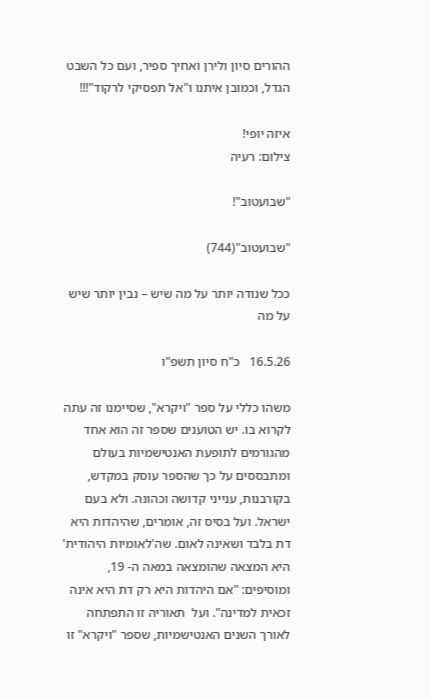ההורים סיון ולירן ואחיך ספיר, ועם כל השבט הגדל, וכמובן איתנו ו"אל תפסיקי לרקוד"!!!

איזה יופי!
צילום: רעיה

"שבועטוב"!

"שבועטוב"(744)

ככל שנודה יותר על מה שיש – נבין יותר שיש על מה

16.5.26   כ"ח סיון תשפ"ו

משהו כללי על ספר "ויקרא", שסיימנו זה עתה לקרוא בו. יש הטוענים שספר זה הוא אחד מהגורמים לתופעת האנטישמיות בעולם ומתבססים על כך שהספר עוסק במקדש, בקורבנות, ענייני קדושה וכהונה. ולא בעם ישראל. ועל בסיס זה, אומרים, שהיהדות היא דת בלבד ושאינה לאום. שה'לאומיות היהודית' היא המצאה שהומצאה במאה ה- 19, ומוסיפים: "אם היהדות היא רק דת היא אינה זכאית למדינה". ועל  תאוריה זו התפתחה  לאורך השנים האנטישמיות, שספר "ויקרא" זו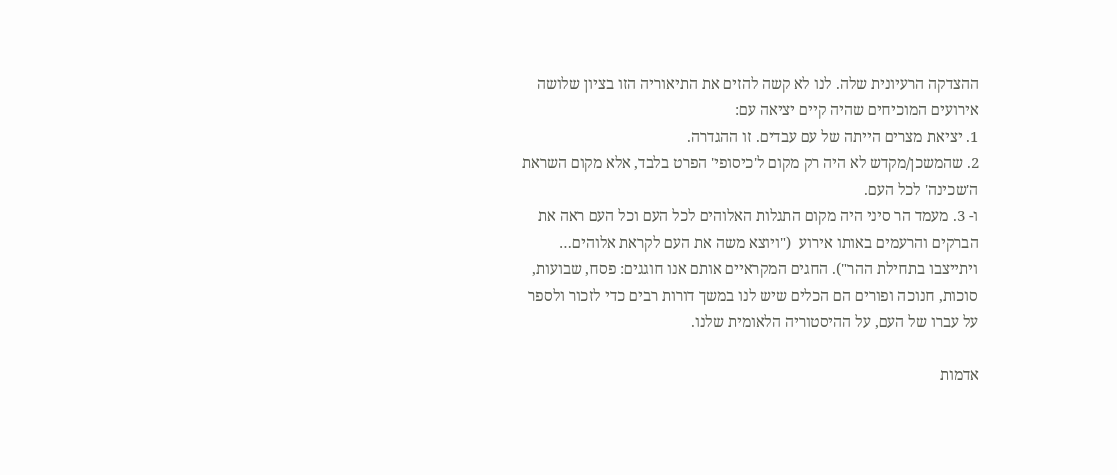ההצדקה הרעיונית שלה. לנו לא קשה להזים את התיאוריה הזו בציון שלושה אירועים המוכיחים שהיה קיים יציאה עם:
1. יציאת מצרים הייתה של עם עבדים. זו ההגדרה.
2. שהמשכן/מקדש לא היה רק מקום ל'כיסופי' הפרט בלבד, אלא מקום השראת ה'שכינה' לכל העם.
ו- 3. מעמד הר סיני היה מקום התגלות האלוהים לכל העם וכל העם ראה את הברקים והרעמים באותו אירוע  ("ויוצא משה את העם לקראת אלוהים… ויתייצבו בתחילת ההר"). החגים המקראיים אותם אנו חוגגים: פסח, שבועות, סוכות, חנוכה ופורים הם הכלים שיש לנו במשך דורות רבים כדי לזכור ולספר על עברו של העם, על ההיסטוריה הלאומית שלנו.

אדמות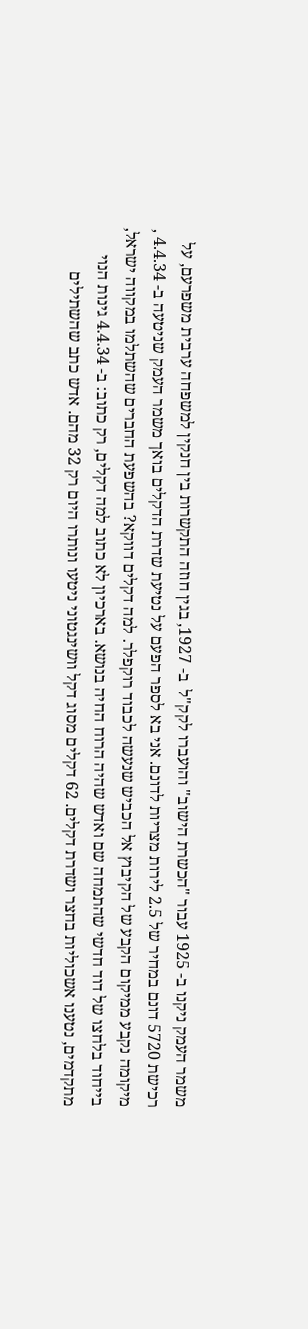משמר העמק ניקנו ב- 1925 עבור "הכשרת הישוב" והועברו לקק"ל  ב- 1927, בגין חוזה התקשרות בין חנקין למשפחה ערבית משפרעם, על רכישת 5720 דונם במחיר של 2.5 לירות מצריות לדונם. אני בא לספר הפעם על נטיעת שדרת הדקלים בואך משמר העמק שניטעה ב- 4.4.34 , מיקומה נקבע ממיקום הקבע של הקיבוץ אל הכביש שנעשה לכבוד רוקפלר. למה דקלים דווקא? בהשפעת החברים שהשתלמו במקווה ישראל, בייחוד בלחצו של דוד חדשי שהתמחה שם ואדש שהיה הרוח החיה בנושא. בארכיון לא כתוב למה דקלים, רק כתוב: ב- 4.4.34 גינות הנוי מתקדמים, נטענו אשכוליות בחצר ושדרת דקלים. 62 דקלים מסוג דקל וושינגטוני ניטעו ונותרו היום רק 32 מהם. אדש כתב שהשתילים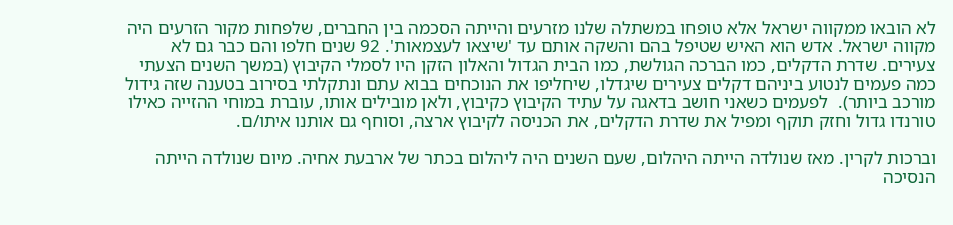לא הובאו ממקווה ישראל אלא טופחו במשתלה שלנו מזרעים והייתה הסכמה בין החברים, שלפחות מקור הזרעים היה מקווה ישראל. אדש הוא האיש שטיפל בהם והשקה אותם עד 'שיצאו לעצמאות'. 92 שנים חלפו והם כבר גם לא צעירים. שדרת הדקלים, כמו הברכה הגולשת, כמו הבית הגדול והאלון הזקן היו לסמלי הקיבוץ (במשך השנים הצעתי כמה פעמים לנטוע ביניהם דקלים צעירים שיגדלו, שיחליפו את הנוכחים בבוא עתם ונתקלתי בסירוב בטענה שזה גידול מורכב ביותר).  לפעמים כשאני חושב בדאגה על עתיד הקיבוץ כקיבוץ, ולאן מובילים אותו, עוברת במוחי ההזייה כאילו טורנדו גדול וחזק תוקף ומפיל את שדרת הדקלים, את הכניסה לקיבוץ ארצה, וסוחף גם אותנו איתו/ם.

וברכות לקרין. מאז שנולדה הייתה היהלום, שעם השנים היה ליהלום בכתר של ארבעת אחיה. מיום שנולדה הייתה הנסיכה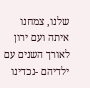שלנו, צמחנו איתה ועם ירון לאורך השנים עם ילדיהם -נכדינו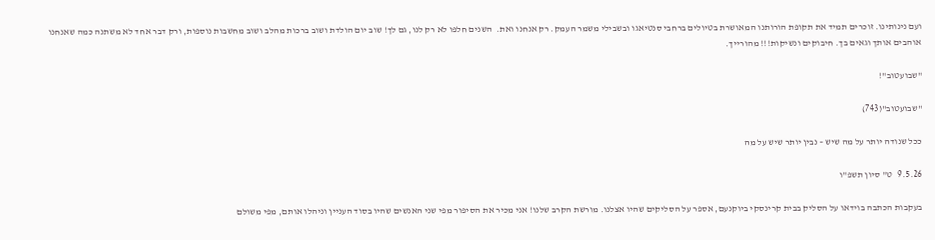ועם נינותינו. זוכרים תמיד את תקופת הורותנו המאושרת בטיולים ברחבי סנטיאגו ובשבילי משמר העמק. רק אנחנו ואת.  השנים חלפו לא רק לנו, גם לך! שוב יום הולדת ושוב ברכות מהלב ושוב מחשבות נוספות, ורק דבר אחד לא משתנה כמה שאנחנו אוהבים אותך וגאים בך. חיבוקים ונשיקות!!! מהורייך.

"שבועטוב"!

"שבועטוב"(743)

ככל שנודה יותר על מה שיש – נבין יותר שיש על מה

9.5.26   ט" סיון תשפ"ו

בעקבות הכתבה בוידאו על הסליק בבית קרינסקי ביוקנעם, אספר על הסליקים שהיו אצלנו. מורשת הקרב שלנו! אני מכיר את הסיפור מפי שני האנשים שהיו בסוד העניין וניהלו אותם, מפי משולם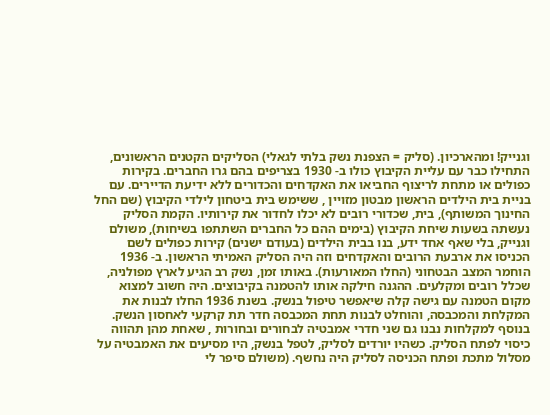וגנייק! ומהארכיון. (סליק = הצפנת נשק בלתי לגאלי) הסליקים הקטנים הראשונים, התחילו כבר עם עליית הקיבוץ כולו ב- 1930 בצריפים בהם גרו החברים. בקירות כפולים או מתחת לריצוף החביאו את האקדחים והכדורים ללא ידיעת הדיירים. עם בניית בית הילדים הראשון מבטון מזויין , ששימש בית ביטחון לילדי הקיבוץ (שם החל החינוך המשותף), בית, שכדורי רובים לא יכלו לחדור את קירותיו. הקמת הסליק נעשתה בשעות שיחת הקיבוץ (בימים ההם כל החברים השתתפו בשיחות), משולם וגנייק, בלי שאף אחד ידע, בנו בבית הילדים (בעודם ישנים) קירות כפולים לשם הכניסו את ארבעת הרובים והאקדחים וזה היה הסליק האמיתי הראשון. ב- 1936 הוחמר המצב הבטחוני (החלו המאורעות). באותו זמן, נשק רב הגיע לארץ מפולניה, שכלל רובים ומקלעים. ההגנה חילקה אותו להטמנה בקיבוצים. היה חשוב למצוא מקום הטמנה עם גישה קלה שיאפשר טיפול בנשק. בשנת 1936 החלו לבנות את המקלחת והמכבסה, והוחלט לבנות תחת המכבסה חדר תת קרקעי לאחסון הנשק. בנוסף למקלחות נבנו גם שני חדרי אמבטיה לבחורים ובחורות , שאחת מהן תהווה כיסוי לפתח הסליק. כשהיו יורדים לסליק, לטפל בנשק, היו מסיעים את האמבטיה על מסלול מתכת ופתח הכניסה לסליק היה נחשף. (משולם סיפר לי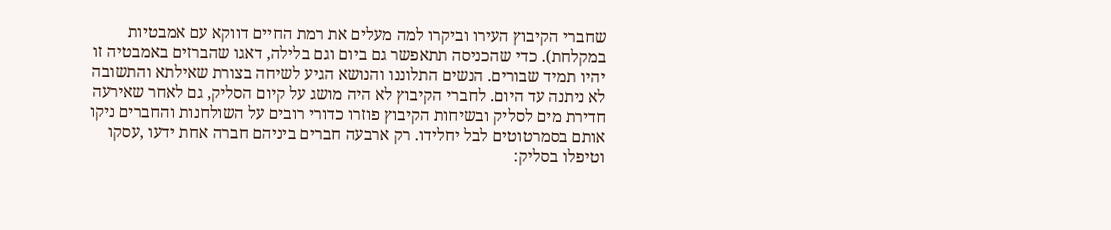שחברי הקיבוץ העירו וביקרו למה מעלים את רמת החיים דווקא עם אמבטיות במקלחת). כדי שהכניסה תתאפשר גם ביום וגם בלילה, דאגו שהברזים באמבטיה זו יהיו תמיד שבורים. הנשים התלוננו והנושא הגיע לשיחה בצורת שאילתא והתשובה לא ניתנה עד היום. לחברי הקיבוץ לא היה מושג על קיום הסליק, גם לאחר שאירעה חדירת מים לסליק ובשיחות הקיבוץ פוזרו כדורי רובים על השולחנות והחברים ניקו אותם בסמרטוטים לבל יחלידו. רק ארבעה חברים ביניהם חברה אחת ידעו ,עסקו וטיפלו בסליק: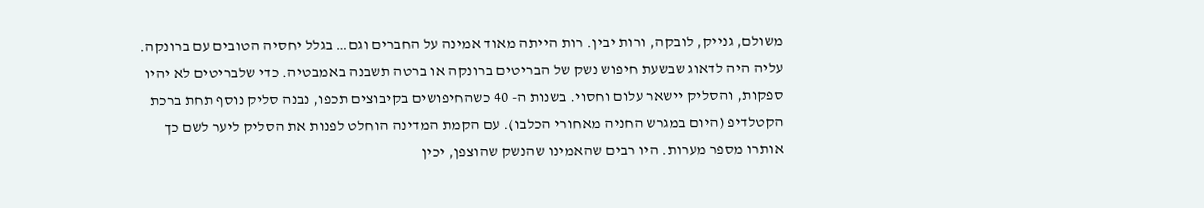משולם, גנייק, לובקה, ורות יבין. רות הייתה מאוד אמינה על החברים וגם… בגלל יחסיה הטובים עם ברונקה. עליה היה לדאוג שבשעת חיפוש נשק של הבריטים ברונקה או ברטה תשבנה באמבטיה. כדי שלבריטים לא יהיו ספקות, והסליק יישאר עלום וחסוי. בשנות ה- 40 כשהחיפושים בקיבוצים תכפו, נבנה סליק נוסף תחת ברכת הקטלדיפ (היום במגרש החניה מאחורי הכלבו). עם הקמת המדינה הוחלט לפנות את הסליק ליער לשם כך אותרו מספר מערות. היו רבים שהאמינו שהנשק שהוצפן, יכין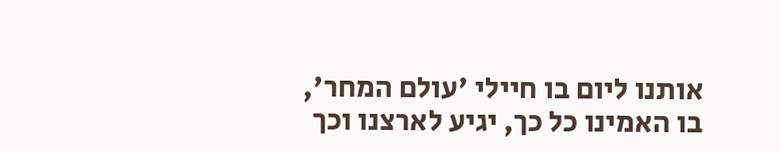אותנו ליום בו חיילי 'עולם המחר', בו האמינו כל כך, יגיע לארצנו וכך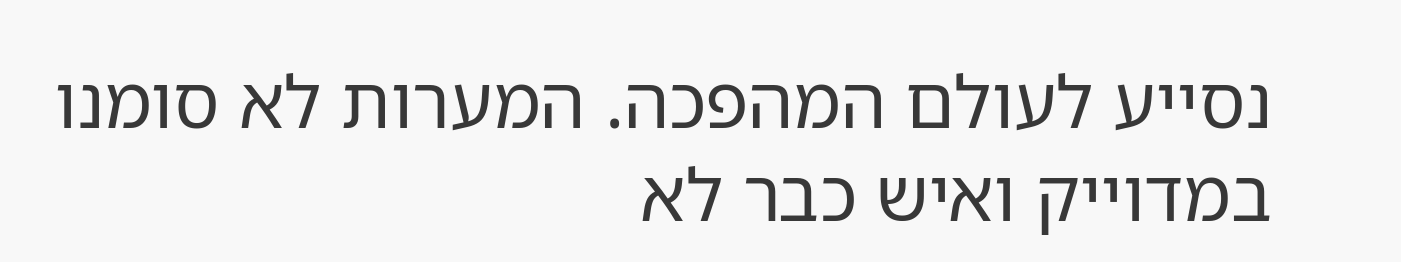נסייע לעולם המהפכה. המערות לא סומנו במדוייק ואיש כבר לא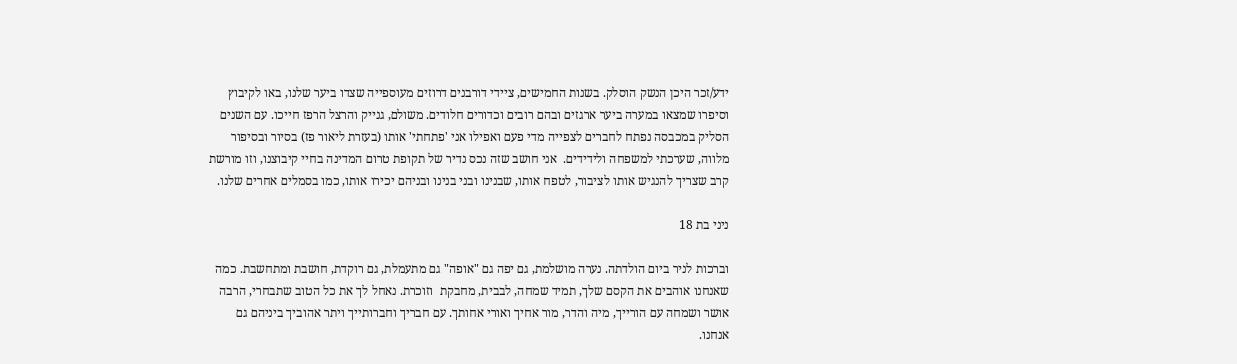ידע/זכר היכן הנשק הוסלק. בשנות החמישים, ציידי דורבנים דרוזים מעוספייה שצדו ביער שלנו, באו לקיבוץ וסיפרו שמצאו במערה ביער ארגזים ובהם רובים וכדורים חלודים. משולם, גנייק והרצל הרפז חייכו. עם השנים הסליק במכבסה נפתח לחברים לצפייה מדי פעם ואפילו אני 'פתחתי' אותו (בעזרת ליאור פז) בסיור ובסיפור מלווה, שערכתי למשפחה ולידידים.  אני חושב שזה נכס נדיר של תקופת טרום המדינה בחיי קיבוצנו, וזו מורשת קרב שצריך להנגיש אותו לציבור, לטפח אותו, שבנינו ובני בנינו ובניהם יכירו אותו, כמו בסמלים אחרים שלנו.

ניני בת 18

וברכות לניר ביום הולדתה. נערה מושלמת, גם יפה גם "אופה" גם מתעמלת, גם רוקדת, חושבת ומתחשבת. כמה שאנחנו אוהבים את הקסם שלך, תמיד שמחה, לבבית, מחבקת  וזוכרת. נאחל לך את כל הטוב שתבחרי, הרבה אושר ושמחה עם הורייך, מיה והדר, מור אחיך ואורי אחותך. עם חבריך וחברותייך ויתר אהוביך ביניהם גם אנחנו.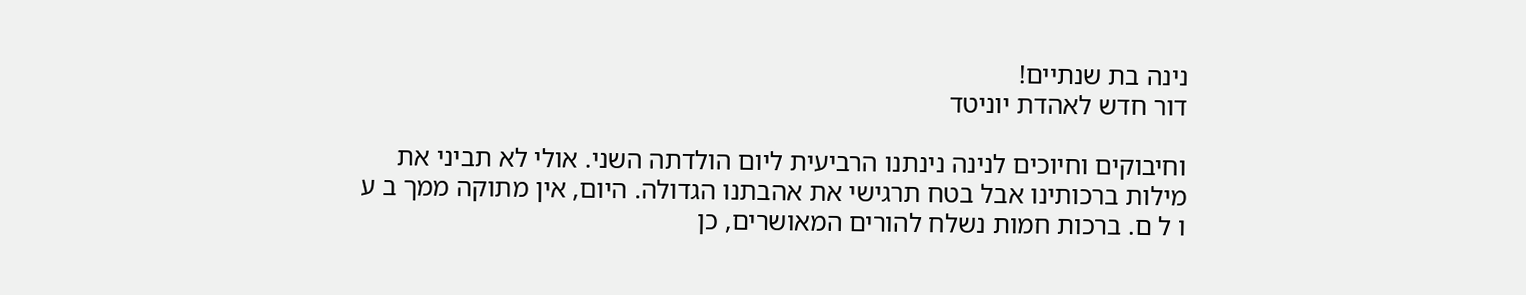נינה בת שנתיים!
דור חדש לאהדת יוניטד

וחיבוקים וחיוכים לנינה נינתנו הרביעית ליום הולדתה השני. אולי לא תביני את מילות ברכותינו אבל בטח תרגישי את אהבתנו הגדולה. היום, אין מתוקה ממך ב ע ו ל ם. ברכות חמות נשלח להורים המאושרים, כן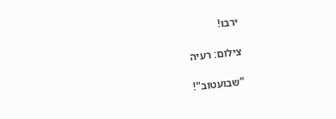ירבו!

צילום: רעיה

"שבועטוב"!